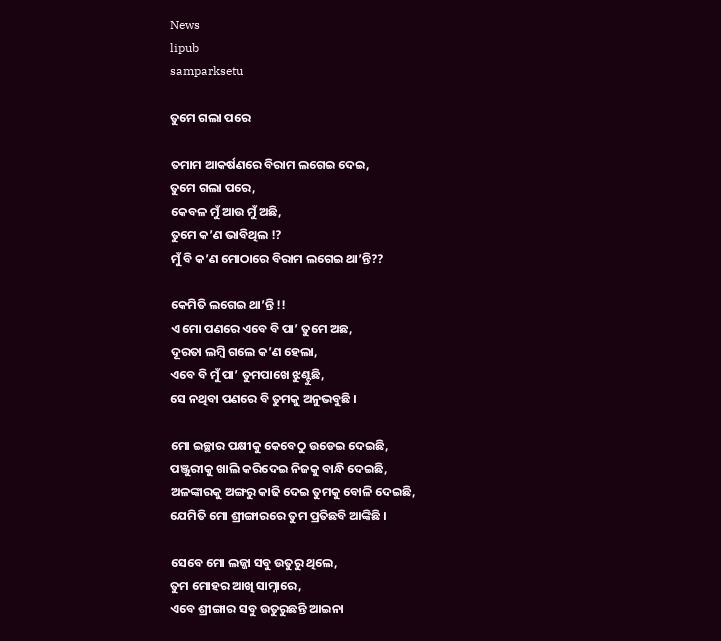News
lipub
samparksetu

ତୁମେ ଗଲା ପରେ

ତମାମ ଆକର୍ଷଣରେ ବିରାମ ଲଗେଇ ଦେଇ,
ତୁମେ ଗଲା ପରେ,
କେବଳ ମୁଁ ଆଉ ମୁଁ ଅଛି,
ତୁମେ କ’ଣ ଭାବିଥିଲ !?
ମୁଁ ବି କ’ଣ ମୋଠାରେ ବିରାମ ଲଗେଇ ଥା’ନ୍ତି??

କେମିତି ଲଗେଇ ଥା’ନ୍ତି !!
ଏ ମୋ ପଣରେ ଏବେ ବି ପା’ ତୁମେ ଅଛ,
ଦୂରତା ଲମ୍ବି ଗଲେ କ’ଣ ହେଲା,
ଏବେ ବି ମୁଁ ପା’ ତୁମପାଖେ ଝୁଣ୍ଟୁଛି,
ସେ ନଥିବା ପଣରେ ବି ତୁମକୁ ଅନୁଭବୁଛି ।

ମୋ ଇଚ୍ଛାର ପକ୍ଷୀକୁ କେବେଠୁ ଉଡେଇ ଦେଇଛି,
ପଞ୍ଜୁରୀକୁ ଖାଲି କରିଦେଇ ନିଜକୁ ବାନ୍ଧି ଦେଇଛି,
ଅଳଙ୍କାରକୁ ଅଙ୍ଗରୁ କାଢି ଦେଇ ତୁମକୁ ବୋଳି ଦେଇଛି,
ଯେମିତି ମୋ ଶ୍ରୀଙ୍ଗାରରେ ତୁମ ପ୍ରତିଛବି ଆଙ୍କିଛି ।

ସେବେ ମୋ ଲଜ୍ଜା ସବୁ ଉତୁରୁ ଥିଲେ,
ତୁମ ମୋହର ଆଖି ସାମ୍ନାରେ,
ଏବେ ଶ୍ରୀଙ୍ଗାର ସବୁ ଉତୁରୁଛନ୍ତି ଆଇନା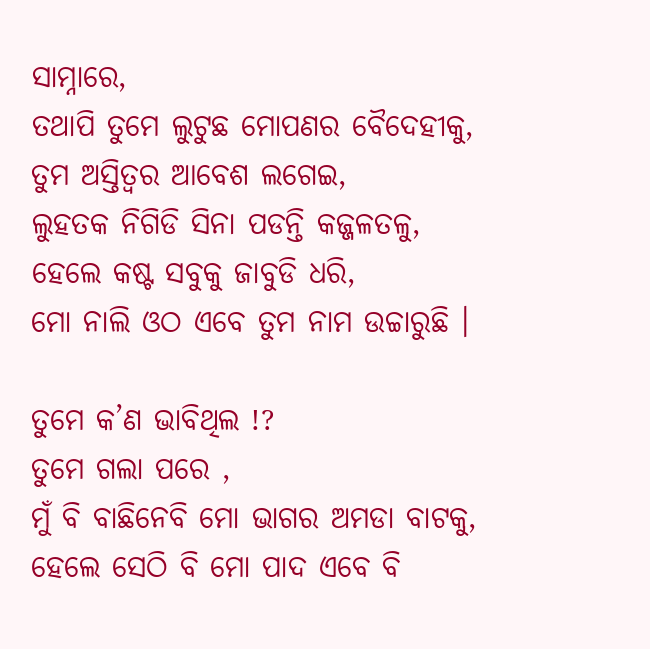ସାମ୍ନାରେ,
ତଥାପି ତୁମେ ଲୁଟୁଛ ମୋପଣର ବୈଦେହୀକୁ,
ତୁମ ଅସ୍ତିତ୍ବର ଆବେଶ ଲଗେଇ,
ଲୁହତକ ନିଗିଡି ସିନା ପଡନ୍ତି କଜ୍ଜଳତଳୁ,
ହେଲେ କଷ୍ଟ ସବୁକୁ ଜାବୁଡି ଧରି,
ମୋ ନାଲି ଓଠ ଏବେ ତୁମ ନାମ ଉଚ୍ଚାରୁଛି ।

ତୁମେ କ’ଣ ଭାବିଥିଲ !?
ତୁମେ ଗଲା ପରେ ,
ମୁଁ ବି ବାଛିନେବି ମୋ ଭାଗର ଅମଡା ବାଟକୁ,
ହେଲେ ସେଠି ବି ମୋ ପାଦ ଏବେ ବି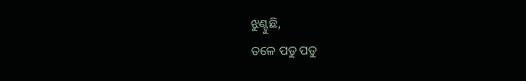ଝୁଣ୍ଟୁଛି,
ତଳେ ପଡୁ ପଡୁ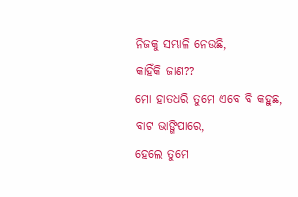ନିଜକୁ ସମ୍ଭାଳି ନେଉଛି,
କାହିଁକି ଜାଣ??
ମୋ ହାତଧରି ତୁମେ ଏବେ ବି କହୁଛ,
ବାଟ ଭାଙ୍ଗିପାରେ,
ହେଲେ ତୁମେ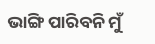ଭାଙ୍ଗି ପାରିବନି ମୁଁ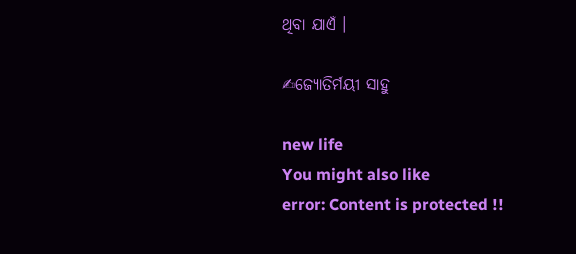ଥିବା ଯାଏଁ ।

✍ଜ୍ୟୋତିର୍ମୟୀ ସାହୁ

new life
You might also like
error: Content is protected !!